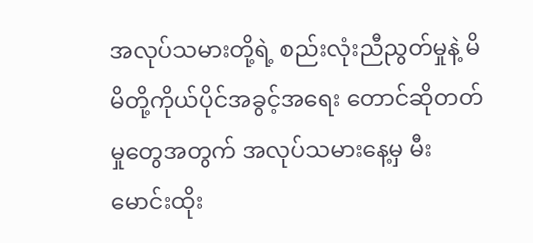အလုပ်သမားတို့ရဲ့ စည်းလုံးညီညွတ်မှုနဲ့ မိမိတို့ကိုယ်ပိုင်အခွင့်အရေး တောင်ဆိုတတ်မှုတွေအတွက် အလုပ်သမားနေ့မှ မီးမောင်းထိုး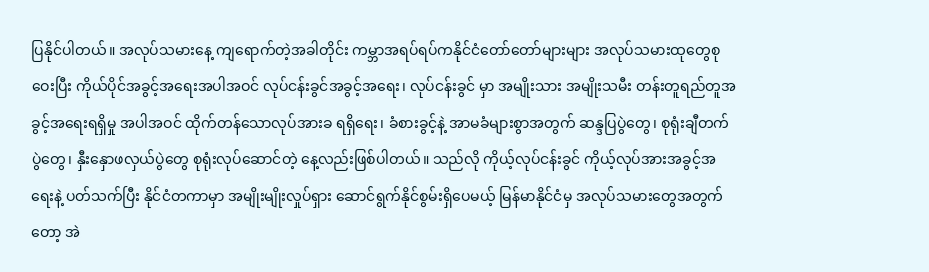ပြနိုင်ပါတယ်။ အလုပ်သမားနေ့ ကျရောက်တဲ့အခါတိုင်း ကမ္ဘာအရပ်ရပ်ကနိုင်ငံတော်တော်များများ အလုပ်သမားထုတွေစုဝေးပြီး ကိုယ်ပိုင်အခွင့်အရေးအပါအဝင် လုပ်ငန်းခွင်အခွင့်အရေး၊ လုပ်ငန်းခွင် မှာ အမျိုးသား အမျိုးသမီး တန်းတူရည်တူအခွင့်အရေးရရှိမှု အပါအဝင် ထိုက်တန်သောလုပ်အားခ ရရှိရေး၊ ခံစားခွင့်နဲ့ အာမခံများစွာအတွက် ဆန္ဒပြပွဲတွေ၊ စုရုံးချီတက်ပွဲတွေ၊ နှီးနှောဖလှယ်ပွဲတွေ စုရုံးလုပ်ဆောင်တဲ့ နေ့လည်းဖြစ်ပါတယ်။ သည်လို ကိုယ့်လုပ်ငန်းခွင် ကိုယ့်လုပ်အားအခွင့်အရေးနဲ့ ပတ်သက်ပြီး နိုင်ငံတကာမှာ အမျိုးမျိုးလှုပ်ရှား ဆောင်ရွက်နိုင်စွမ်းရှိပေမယ့် မြန်မာနိုင်ငံမှ အလုပ်သမားတွေအတွက်တော့ အဲ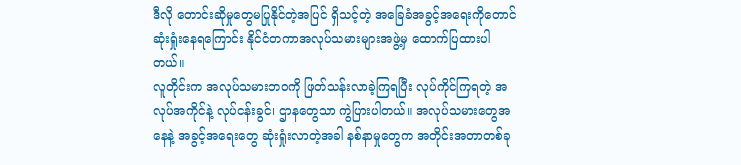ဒီလို တောင်းဆိုမှုတွေမပြုနိုင်တဲ့အပြင် ရှိသင့်တဲ့ အခြေခံအခွင့်အရေးကိုတောင်ဆုံးရှုံးနေရကြောင်း နိုင်ငံတကာအလုပ်သမားများအဖွဲ့မှ ထောက်ပြထားပါတယ်။
လူတိုင်းက အလုပ်သမားဘဝကို ဖြတ်သန်းလာခဲ့ကြရပြီး လုပ်ကိုင်ကြရတဲ့ အလုပ်အကိုင်နဲ့ လုပ်ငန်းခွင်၊ ဌာနတွေသာ ကွဲပြားပါတယ်။ အလုပ်သမားတွေအနေနဲ့ အခွင့်အရေးတွေ ဆုံးရှုံးလာတဲ့အခါ နစ်နာမှုတွေက အတိုင်းအတာတစ်ခု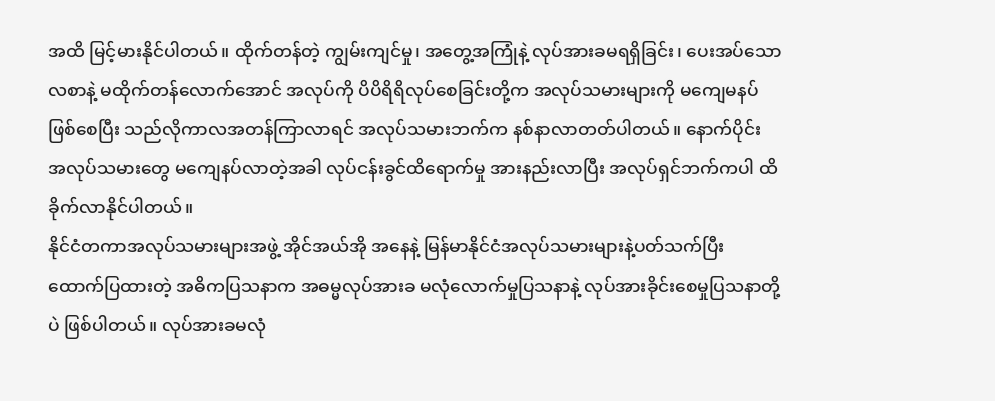အထိ မြင့်မားနိုင်ပါတယ်။ ထိုက်တန်တဲ့ ကျွမ်းကျင်မှု၊ အတွေ့အကြုံနဲ့ လုပ်အားခမရရှိခြင်း၊ ပေးအပ်သောလစာနဲ့ မထိုက်တန်လောက်အောင် အလုပ်ကို ပိပိရိရိလုပ်စေခြင်းတို့က အလုပ်သမားများကို မကျေမနပ်ဖြစ်စေပြီး သည်လိုကာလအတန်ကြာလာရင် အလုပ်သမားဘက်က နစ်နာလာတတ်ပါတယ်။ နောက်ပိုင်း အလုပ်သမားတွေ မကျေနပ်လာတဲ့အခါ လုပ်ငန်းခွင်ထိရောက်မှု အားနည်းလာပြီး အလုပ်ရှင်ဘက်ကပါ ထိခိုက်လာနိုင်ပါတယ်။
နိုင်ငံတကာအလုပ်သမားများအဖွဲ့ အိုင်အယ်အို အနေနဲ့ မြန်မာနိုင်ငံအလုပ်သမားများနဲ့ပတ်သက်ပြီး ထောက်ပြထားတဲ့ အဓိကပြသနာက အဓမ္မလုပ်အားခ မလုံလောက်မှုပြသနာနဲ့ လုပ်အားခိုင်းစေမှုပြသနာတို့ပဲ ဖြစ်ပါတယ်။ လုပ်အားခမလုံ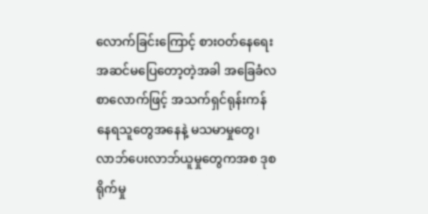လောက်ခြင်းကြောင့် စားဝတ်နေရေး အဆင်မပြေတော့တဲ့အခါ အခြေခံလစာလောက်ဖြင့် အသက်ရှင်ရုန်းကန်နေရသူတွေအနေနဲ့ မသမာမှုတွေ၊ လာဘ်ပေးလာဘ်ယူမှုတွေကအစ ဒုစရိုက်မှု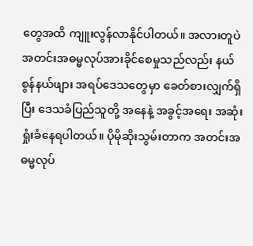တွေအထိ ကျူးလွန်လာနိုင်ပါတယ်။ အလားတူပဲ အတင်းအဓမ္မလုပ်အားခိုင်စေမှုသည်လည်း နယ်စွန်နယ်ဖျား အရပ်ဒေသတွေမှာ ခေတ်စားလျှက်ရှိပြီး ဒေသခံပြည်သူတို့ အနေနဲ့ အခွင့်အရေး အဆုံးရှုံးခံနေရပါတယ်။ ပိုမိုဆိုးသွမ်းတာက အတင်းအဓမ္မလုပ်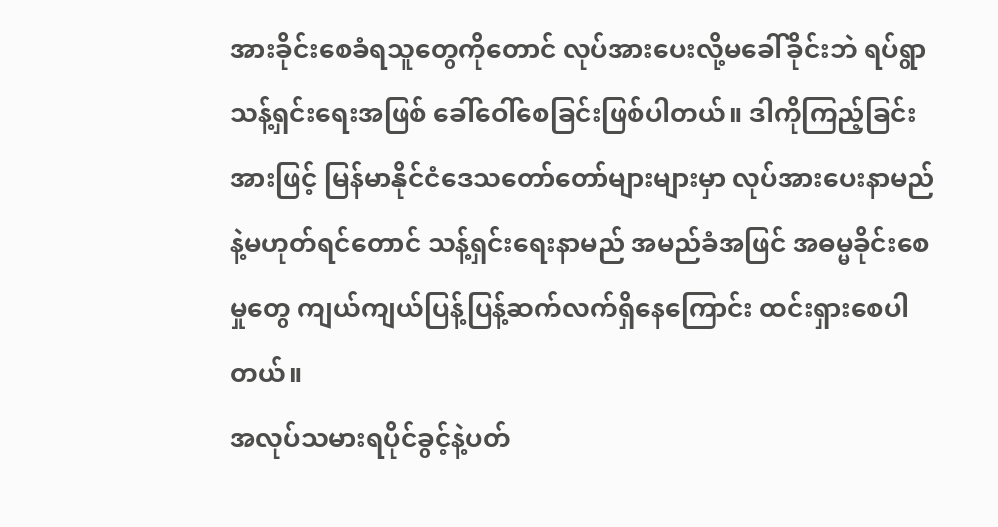အားခိုင်းစေခံရသူတွေကိုတောင် လုပ်အားပေးလို့မခေါ်ခိုင်းဘဲ ရပ်ရွာသန့်ရှင်းရေးအဖြစ် ခေါ်ဝေါ်စေခြင်းဖြစ်ပါတယ်။ ဒါကိုကြည့်ခြင်းအားဖြင့် မြန်မာနိုင်ငံဒေသတော်တော်များများမှာ လုပ်အားပေးနာမည်နဲ့မဟုတ်ရင်တောင် သန့်ရှင်းရေးနာမည် အမည်ခံအဖြင် အဓမ္မခိုင်းစေမှုတွေ ကျယ်ကျယ်ပြန့်ပြန့်ဆက်လက်ရှိနေကြောင်း ထင်းရှားစေပါတယ်။
အလုပ်သမားရပိုင်ခွင့်နဲ့ပတ်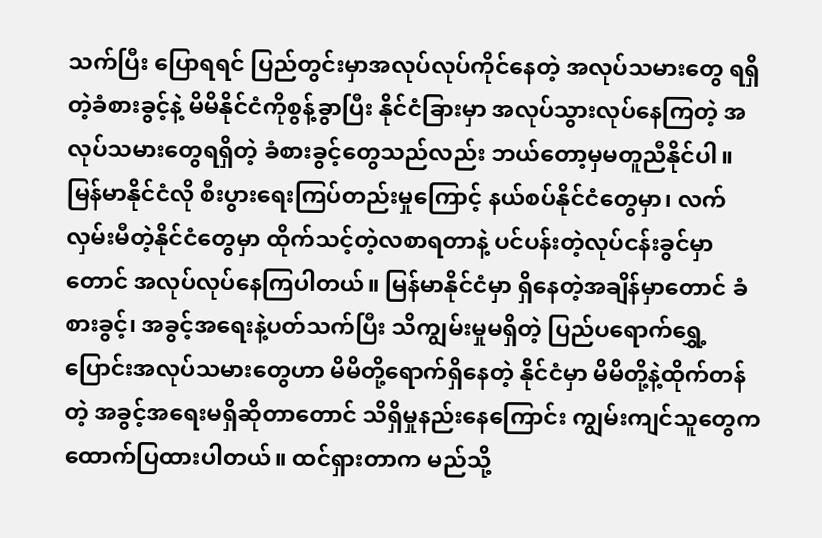သက်ပြီး ပြောရရင် ပြည်တွင်းမှာအလုပ်လုပ်ကိုင်နေတဲ့ အလုပ်သမားတွေ ရရှိတဲ့ခံစားခွင့်နဲ့ မိမိနိုင်ငံကိုစွန့်ခွာပြီး နိုင်ငံခြားမှာ အလုပ်သွားလုပ်နေကြတဲ့ အလုပ်သမားတွေရရှိတဲ့ ခံစားခွင့်တွေသည်လည်း ဘယ်တော့မှမတူညီနိုင်ပါ။ မြန်မာနိုင်ငံလို စီးပွားရေးကြပ်တည်းမှုကြောင့် နယ်စပ်နိုင်ငံတွေမှာ၊ လက်လှမ်းမီတဲ့နိုင်ငံတွေမှာ ထိုက်သင့်တဲ့လစာရတာနဲ့ ပင်ပန်းတဲ့လုပ်ငန်းခွင်မှာတောင် အလုပ်လုပ်နေကြပါတယ်။ မြန်မာနိုင်ငံမှာ ရှိနေတဲ့အချိန်မှာတောင် ခံစားခွင့်၊ အခွင့်အရေးနဲ့ပတ်သက်ပြီး သိကျွမ်းမှုမရှိတဲ့ ပြည်ပရောက်ရွှေ့ပြောင်းအလုပ်သမားတွေဟာ မိမိတို့ရောက်ရှိနေတဲ့ နိုင်ငံမှာ မိမိတို့နဲ့ထိုက်တန်တဲ့ အခွင့်အရေးမရှိဆိုတာတောင် သိရှိမှုနည်းနေကြောင်း ကျွမ်းကျင်သူတွေက ထောက်ပြထားပါတယ်။ ထင်ရှားတာက မည်သို့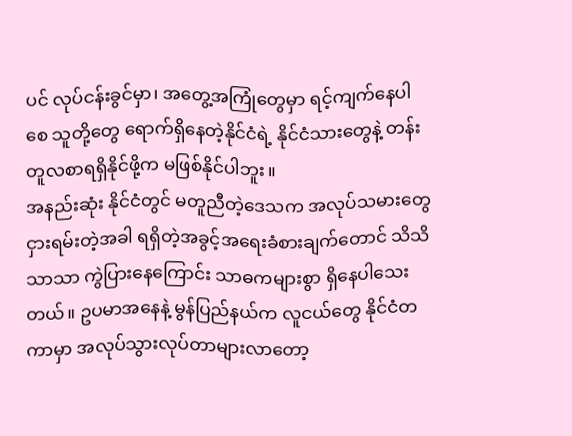ပင် လုပ်ငန်းခွင်မှာ၊ အတွေ့အကြုံတွေမှာ ရင့်ကျက်နေပါစေ သူတို့တွေ ရောက်ရှိနေတဲ့နိုင်ငံရဲ့ နိုင်ငံသားတွေနဲ့ တန်းတူလစာရရှိနိုင်ဖို့က မဖြစ်နိုင်ပါဘူး။
အနည်းဆုံး နိုင်ငံတွင် မတူညီတဲ့ဒေသက အလုပ်သမားတွေငှားရမ်းတဲ့အခါ ရရှိတဲ့အခွင့်အရေးခံစားချက်တောင် သိသိသာသာ ကွဲပြားနေကြောင်း သာဓကများစွာ ရှိနေပါသေးတယ်။ ဥပမာအနေနဲ့ မွန်ပြည်နယ်က လူငယ်တွေ နိုင်ငံတကာမှာ အလုပ်သွားလုပ်တာများလာတော့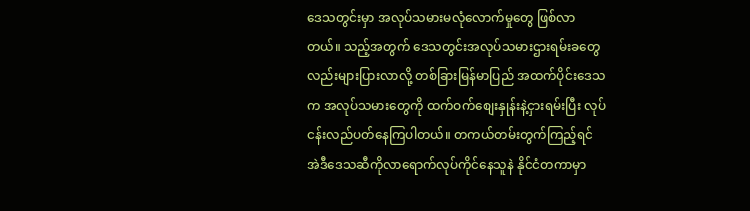ဒေသတွင်းမှာ အလုပ်သမားမလုံလောက်မှုတွေ ဖြစ်လာတယ်။ သည့်အတွက် ဒေသတွင်းအလုပ်သမားဌားရမ်းခတွေလည်းများပြားလာလို့ တစ်ခြားမြန်မာပြည် အထက်ပိုင်းဒေသက အလုပ်သမားတွေကို ထက်ဝက်စျေးနှုန်းနဲ့ငှားရမ်းပြီး လုပ်ငန်းလည်ပတ်နေကြပါတယ်။ တကယ်တမ်းတွက်ကြည့်ရင် အဲဒီဒေသဆီကိုလာရောက်လုပ်ကိုင်နေသူနဲ နိုင်ငံတကာမှာ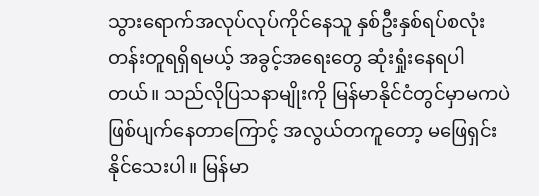သွားရောက်အလုပ်လုပ်ကိုင်နေသူ နှစ်ဦးနှစ်ရပ်စလုံး တန်းတူရရှိရမယ့် အခွင့်အရေးတွေ ဆုံးရှုံးနေရပါတယ်။ သည်လိုပြသနာမျိုးကို မြန်မာနိုင်ငံတွင်မှာမကပဲ ဖြစ်ပျက်နေတာကြောင့် အလွယ်တကူတော့ မဖြေရှင်းနိုင်သေးပါ။ မြန်မာ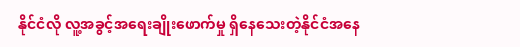နိုင်ငံလို လူ့အခွင့်အရေးချိုးဖောက်မှု ရှိနေသေးတဲ့နိုင်ငံအနေ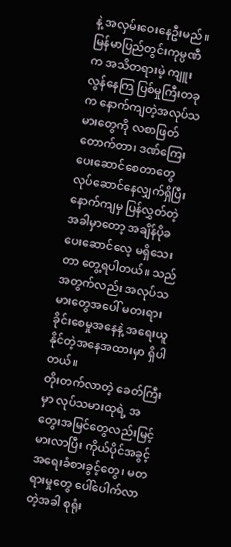နဲ့ အလှမ်းဝေးနေဦးမည်။
မြန်မာပြည်တွင်းကုမ္ပဏီက အသိတရားမဲ့ ကျူးလွန်နေကြ ပြစ်မှုကြီးတခုက နောက်ကျတဲ့အလုပ်သမားတွေကို လစာဖြတ်တောက်တာ၊ ဒဏ်ကြေးပေးဆောင်စေတာတွေ လုပ်ဆောင်နေလျှက်ရှိပြီး နောက်ကျမှ ပြန်လွှတ်တဲ့အခါမှာတော့ အချိန်ပိုခ ပေးဆောင်လေ့ မရှိသေးတာ တွေ့ရပါတယ်။ သည်အတွက်လည်း အလုပ်သမားတွေအပေါ် မတးရားခိုင်းစေမှုအနေနဲ့ အရေးယူနိုင်တဲ့အနေအထားမှာ ရှိပါတယ်။
တိုးတက်လာတဲ့ ခေတ်ကြီးမှာ လုပ်သမားထုရဲ့ အတွေးအမြင်တွေလည်းမြင့်မားလာပြီး ကိုယ်ပိုင်အခွင့်အရေးခံစားခွင့်တွေ၊ မတရားမှုတွေ ပေါ်ပေါက်လာတဲ့အခါ စုရုံး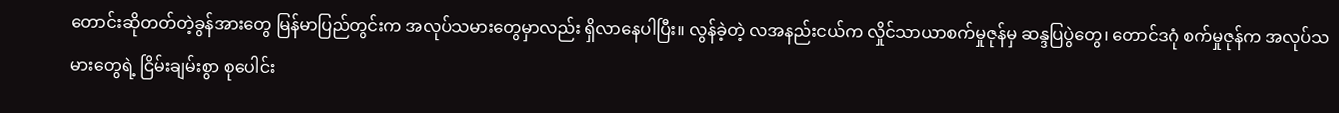တောင်းဆိုတတ်တဲ့ခွန်အားတွေ မြန်မာပြည်တွင်းက အလုပ်သမားတွေမှာလည်း ရှိလာနေပါပြီး။ လွန်ခဲ့တဲ့ လအနည်းငယ်က လှိုင်သာယာစက်မှုဇုန်မှ ဆန္ဒပြပွဲတွေ၊ တောင်ဒဂုံ စက်မှုဇုန်က အလုပ်သမားတွေရဲ့ ငြိမ်းချမ်းစွာ စုပေါင်း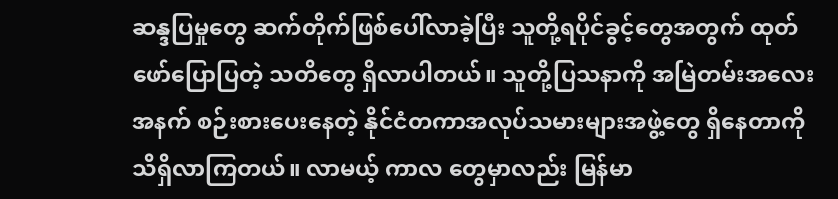ဆန္ဒပြမှုတွေ ဆက်တိုက်ဖြစ်ပေါ်လာခဲ့ပြီး သူတို့ရပိုင်ခွင့်တွေအတွက် ထုတ်ဖော်ပြောပြတဲ့ သတိတွေ ရှိလာပါတယ်။ သူတို့ပြသနာကို အမြဲတမ်းအလေးအနက် စဉ်းစားပေးနေတဲ့ နိုင်ငံတကာအလုပ်သမားများအဖွဲ့တွေ ရှိနေတာကို သိရှိလာကြတယ်။ လာမယ့် ကာလ တွေမှာလည်း မြန်မာ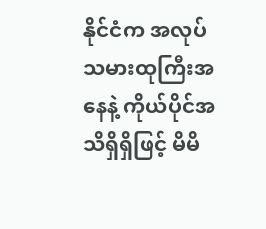နိုင်ငံက အလုပ်သမားထုကြီးအနေနဲ့ ကိုယ်ပိုင်အသိရှိရှိဖြင့် မိမိ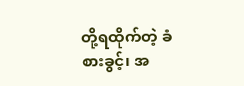တို့ရထိုက်တဲ့ ခံစားခွင့်၊ အ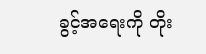ခွင့်အရေးကို တိုး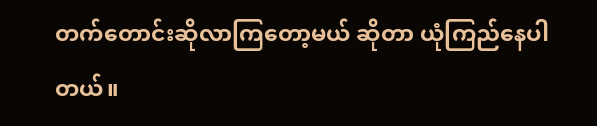တက်တောင်းဆိုလာကြတော့မယ် ဆိုတာ ယုံကြည်နေပါတယ်။